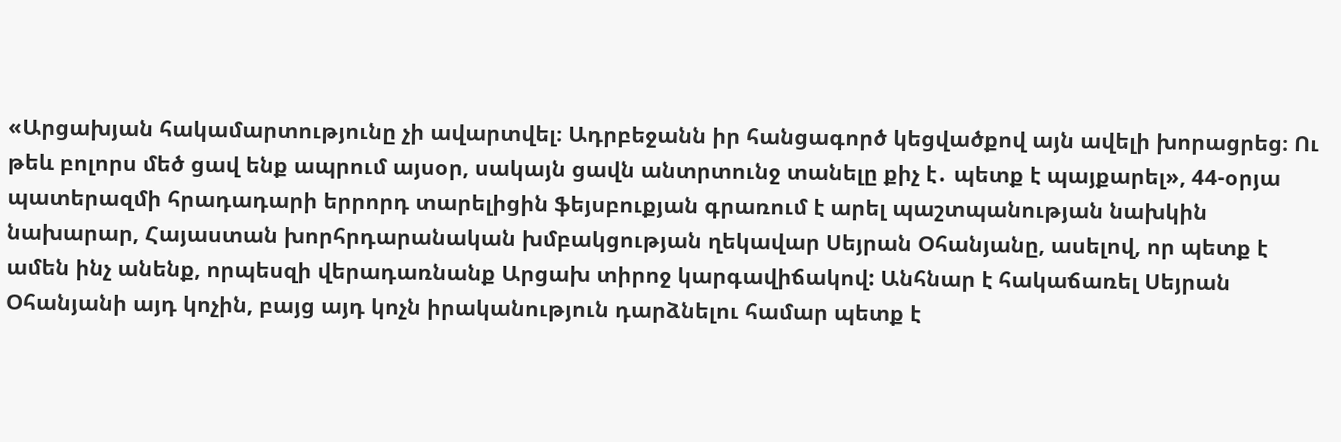«Արցախյան հակամարտությունը չի ավարտվել։ Ադրբեջանն իր հանցագործ կեցվածքով այն ավելի խորացրեց։ Ու թեև բոլորս մեծ ցավ ենք ապրում այսօր, սակայն ցավն անտրտունջ տանելը քիչ է․ պետք է պայքարել», 44-օրյա պատերազմի հրադադարի երրորդ տարելիցին ֆեյսբուքյան գրառում է արել պաշտպանության նախկին նախարար, Հայաստան խորհրդարանական խմբակցության ղեկավար Սեյրան Օհանյանը, ասելով, որ պետք է ամեն ինչ անենք, որպեսզի վերադառնանք Արցախ տիրոջ կարգավիճակով: Անհնար է հակաճառել Սեյրան Օհանյանի այդ կոչին, բայց այդ կոչն իրականություն դարձնելու համար պետք է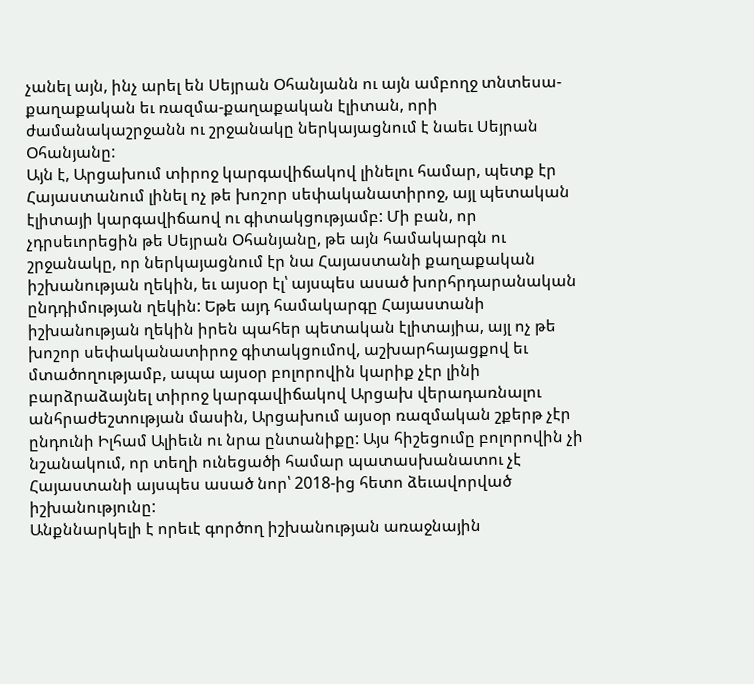չանել այն, ինչ արել են Սեյրան Օհանյանն ու այն ամբողջ տնտեսա-քաղաքական եւ ռազմա-քաղաքական էլիտան, որի ժամանակաշրջանն ու շրջանակը ներկայացնում է նաեւ Սեյրան Օհանյանը:
Այն է, Արցախում տիրոջ կարգավիճակով լինելու համար, պետք էր Հայաստանում լինել ոչ թե խոշոր սեփականատիրոջ, այլ պետական էլիտայի կարգավիճաով ու գիտակցությամբ: Մի բան, որ չդրսեւորեցին թե Սեյրան Օհանյանը, թե այն համակարգն ու շրջանակը, որ ներկայացնում էր նա Հայաստանի քաղաքական իշխանության ղեկին, եւ այսօր էլ՝ այսպես ասած խորհրդարանական ընդդիմության ղեկին: Եթե այդ համակարգը Հայաստանի իշխանության ղեկին իրեն պահեր պետական էլիտայիա, այլ ոչ թե խոշոր սեփականատիրոջ գիտակցումով, աշխարհայացքով եւ մտածողությամբ, ապա այսօր բոլորովին կարիք չէր լինի բարձրաձայնել տիրոջ կարգավիճակով Արցախ վերադառնալու անհրաժեշտության մասին, Արցախում այսօր ռազմական շքերթ չէր ընդունի Իլհամ Ալիեւն ու նրա ընտանիքը: Այս հիշեցումը բոլորովին չի նշանակում, որ տեղի ունեցածի համար պատասխանատու չէ Հայաստանի այսպես ասած նոր՝ 2018-ից հետո ձեւավորված իշխանությունը:
Անքննարկելի է որեւէ գործող իշխանության առաջնային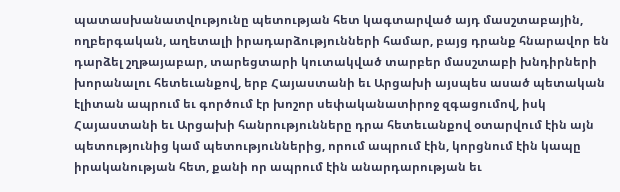պատասխանատվությունը պետության հետ կագտարված այդ մասշտաբային, ողբերգական, աղետալի իրադարձությունների համար, բայց դրանք հնարավոր են դարձել շղթայաբար, տարեցտարի կուտակված տարբեր մասշտաբի խնդիրների խորանալու հետեւանքով, երբ Հայաստանի եւ Արցախի այսպես ասած պետական էլիտան ապրում եւ գործում էր խոշոր սեփականատիրոջ զգացումով, իսկ Հայաստանի եւ Արցախի հանրությունները դրա հետեւանքով օտարվում էին այն պետությունից կամ պետություններից, որում ապրում էին, կորցնում էին կապը իրականության հետ, քանի որ ապրում էին անարդարության եւ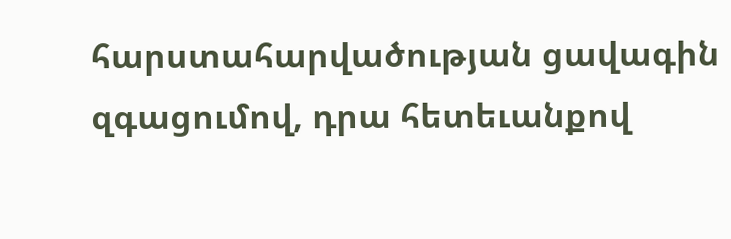հարստահարվածության ցավագին զգացումով, դրա հետեւանքով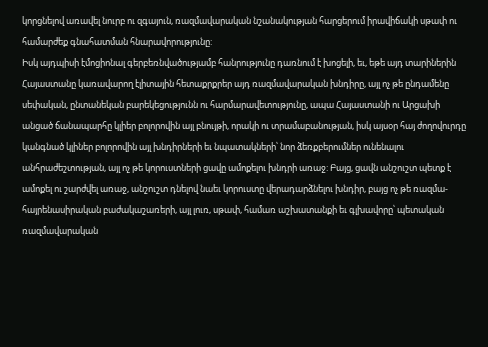կորցնելով առավել նուրբ ու զգայուն, ռազմավարական նշանակության հարցերում իրավիճակի սթափ ու համարժեք գնահատման հնարավորությունը:
Իսկ այդպիսի էմոցիոնալ գերբեռնվածությամբ հանրությունը դառնում է խոցելի, եւ, եթե այդ տարիներին Հայաստանը կառավարող էլիտային հետաքրքրեր այդ ռազմավարական խնդիրը, այլ ոչ թե ընդամենը սեփական, ընտանեկան բարեկեցությունն ու հարմարավետությունը, ապա Հայաստանի ու Արցախի անցած ճանապարհը կլիեր բոլորովին այլ բնույթի, որակի ու տրամաբանության, իսկ այսօր հայ ժողովուրդը կանգնած կլիներ բոլորովին այլ խնդիրների եւ նպատակների՝ նոր ձեռքբերումներ ունենալու անհրաժեշտության, այլ ոչ թե կորուստների ցավը ամոքելու խնդրի առաջ: Բայց, ցավն անշուշտ պետք է ամոքել ու շարժվել առաջ, անշուշտ դնելով նաեւ կորուստը վերադարձնելու խնդիր, բայց ոչ թե ռազմա-հայրենասիրական բաժակաշառերի, այլ լուռ, սթափ, համառ աշխատանքի եւ գլխավորը՝ պետական ռազմավարական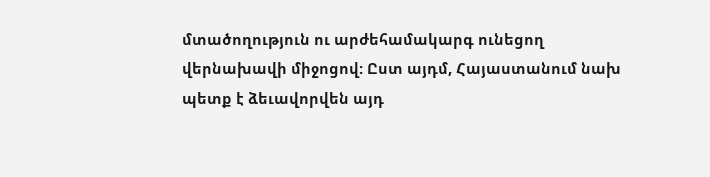մտածողություն ու արժեհամակարգ ունեցող վերնախավի միջոցով: Ըստ այդմ, Հայաստանում նախ պետք է ձեւավորվեն այդ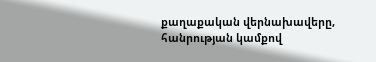քաղաքական վերնախավերը, հանրության կամքով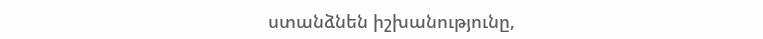ստանձնեն իշխանությունը,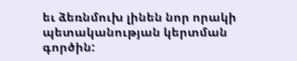եւ ձեռնմուխ լինեն նոր որակի պետականության կերտման գործին: